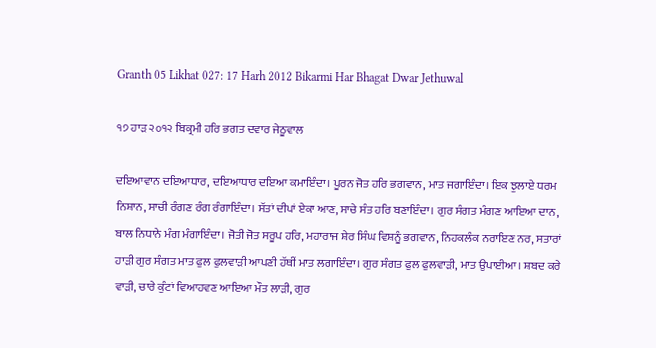Granth 05 Likhat 027: 17 Harh 2012 Bikarmi Har Bhagat Dwar Jethuwal

੧੭ ਹਾੜ ੨੦੧੨ ਬਿਕ੍ਰਮੀ ਹਰਿ ਭਗਤ ਦਵਾਰ ਜੇਠੂਵਾਲ

ਦਇਆਵਾਨ ਦਇਆਧਾਰ, ਦਇਆਧਾਰ ਦਇਆ ਕਮਾਇੰਦਾ। ਪੂਰਨ ਜੋਤ ਹਰਿ ਭਗਵਾਨ, ਮਾਤ ਜਗਾਇੰਦਾ। ਇਕ ਝੁਲਾਏ ਧਰਮ ਨਿਸ਼ਾਨ, ਸਾਚੀ ਰੰਗਣ ਰੰਗ ਰੰਗਾਇੰਦਾ। ਸੱਤਾਂ ਦੀਪਾਂ ਏਕਾ ਆਣ, ਸਾਚੇ ਸੰਤ ਹਰਿ ਬਣਾਇੰਦਾ। ਗੁਰ ਸੰਗਤ ਮੰਗਣ ਆਇਆ ਦਾਨ, ਬਾਲ ਨਿਧਾਨੇ ਮੰਗ ਮੰਗਾਇੰਦਾ। ਜੋਤੀ ਜੋਤ ਸਰੂਪ ਹਰਿ, ਮਹਾਰਾਜ ਸ਼ੇਰ ਸਿੰਘ ਵਿਸ਼ਨੂੰ ਭਗਵਾਨ, ਨਿਹਕਲੰਕ ਨਰਾਇਣ ਨਰ, ਸਤਾਰਾਂ ਹਾੜੀ ਗੁਰ ਸੰਗਤ ਮਾਤ ਫੁਲ ਫੁਲਵਾੜੀ ਆਪਣੀ ਹੱਥੀਂ ਮਾਤ ਲਗਾਇੰਦਾ। ਗੁਰ ਸੰਗਤ ਫੁਲ ਫੁਲਵਾੜੀ, ਮਾਤ ਉਪਾਈਆ। ਸ਼ਬਦ ਕਰੇ ਵਾੜੀ, ਚਾਰੇ ਕੁੰਟਾਂ ਵਿਆਹਵਣ ਆਇਆ ਮੌਤ ਲਾੜੀ, ਗੁਰ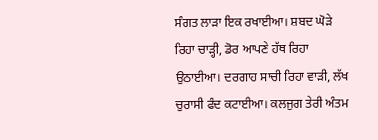ਸੰਗਤ ਲਾੜਾ ਇਕ ਰਖਾਈਆ। ਸ਼ਬਦ ਘੋੜੇ ਰਿਹਾ ਚਾੜ੍ਹੀ, ਡੋਰ ਆਪਣੇ ਹੱਥ ਰਿਹਾ ਉਠਾਈਆ। ਦਰਗਾਹ ਸਾਚੀ ਰਿਹਾ ਵਾੜੀ, ਲੱਖ ਚੁਰਾਸੀ ਫੰਦ ਕਟਾਈਆ। ਕਲਜੁਗ ਤੇਰੀ ਅੰਤਮ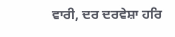ਵਾਰੀ, ਦਰ ਦਰਵੇਸ਼ਾ ਹਰਿ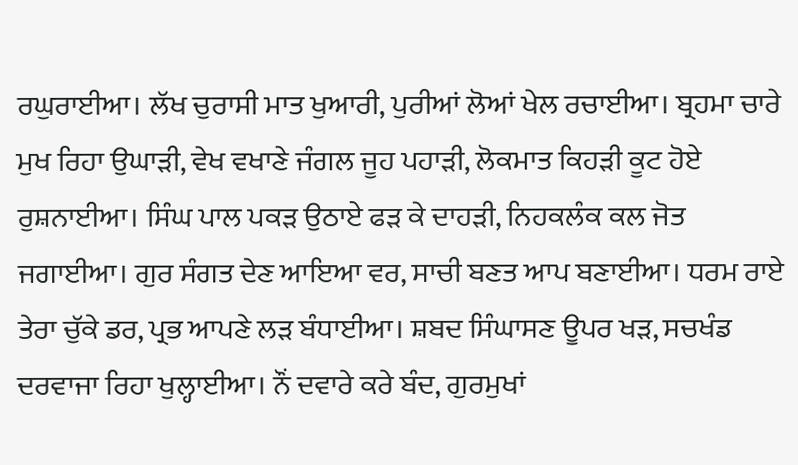ਰਘੁਰਾਈਆ। ਲੱਖ ਚੁਰਾਸੀ ਮਾਤ ਖੁਆਰੀ, ਪੁਰੀਆਂ ਲੋਆਂ ਖੇਲ ਰਚਾਈਆ। ਬ੍ਰਹਮਾ ਚਾਰੇ ਮੁਖ ਰਿਹਾ ਉਘਾੜੀ, ਵੇਖ ਵਖਾਣੇ ਜੰਗਲ ਜੂਹ ਪਹਾੜੀ, ਲੋਕਮਾਤ ਕਿਹੜੀ ਕੂਟ ਹੋਏ ਰੁਸ਼ਨਾਈਆ। ਸਿੰਘ ਪਾਲ ਪਕੜ ਉਠਾਏ ਫੜ ਕੇ ਦਾਹੜੀ, ਨਿਹਕਲੰਕ ਕਲ ਜੋਤ ਜਗਾਈਆ। ਗੁਰ ਸੰਗਤ ਦੇਣ ਆਇਆ ਵਰ, ਸਾਚੀ ਬਣਤ ਆਪ ਬਣਾਈਆ। ਧਰਮ ਰਾਏ ਤੇਰਾ ਚੁੱਕੇ ਡਰ, ਪ੍ਰਭ ਆਪਣੇ ਲੜ ਬੰਧਾਈਆ। ਸ਼ਬਦ ਸਿੰਘਾਸਣ ਊਪਰ ਖੜ, ਸਚਖੰਡ ਦਰਵਾਜਾ ਰਿਹਾ ਖੁਲ੍ਹਾਈਆ। ਨੌਂ ਦਵਾਰੇ ਕਰੇ ਬੰਦ, ਗੁਰਮੁਖਾਂ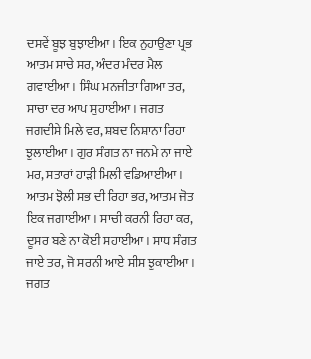ਦਸਵੇਂ ਬੂਝ ਬੁਝਾਈਆ। ਇਕ ਨੁਹਾਉਣਾ ਪ੍ਰਭ ਆਤਮ ਸਾਚੇ ਸਰ, ਅੰਦਰ ਮੰਦਰ ਮੈਲ ਗਵਾਈਆ। ਸਿੰਘ ਮਨਜੀਤਾ ਗਿਆ ਤਰ, ਸਾਚਾ ਦਰ ਆਪ ਸੁਹਾਈਆ। ਜਗਤ ਜਗਦੀਸੇ ਮਿਲੇ ਵਰ, ਸ਼ਬਦ ਨਿਸ਼ਾਨਾ ਰਿਹਾ ਝੁਲਾਈਆ। ਗੁਰ ਸੰਗਤ ਨਾ ਜਨਮੇ ਨਾ ਜਾਏ ਮਰ, ਸਤਾਰਾਂ ਹਾੜੀ ਮਿਲੀ ਵਡਿਆਈਆ। ਆਤਮ ਝੋਲੀ ਸਭ ਦੀ ਰਿਹਾ ਭਰ, ਆਤਮ ਜੋਤ ਇਕ ਜਗਾਈਆ। ਸਾਚੀ ਕਰਨੀ ਰਿਹਾ ਕਰ, ਦੂਸਰ ਬਣੇ ਨਾ ਕੋਈ ਸਹਾਈਆ। ਸਾਧ ਸੰਗਤ ਜਾਏ ਤਰ, ਜੋ ਸਰਨੀ ਆਏ ਸੀਸ ਝੁਕਾਈਆ। ਜਗਤ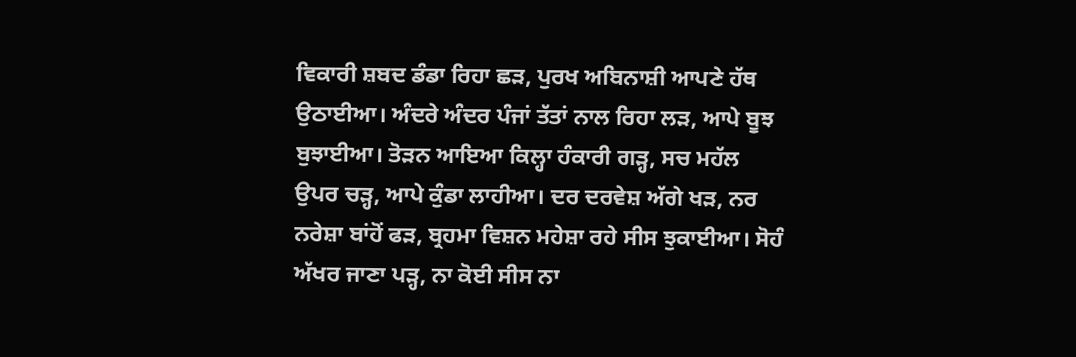ਵਿਕਾਰੀ ਸ਼ਬਦ ਡੰਡਾ ਰਿਹਾ ਛੜ, ਪੁਰਖ ਅਬਿਨਾਸ਼ੀ ਆਪਣੇ ਹੱਥ ਉਠਾਈਆ। ਅੰਦਰੇ ਅੰਦਰ ਪੰਜਾਂ ਤੱਤਾਂ ਨਾਲ ਰਿਹਾ ਲੜ, ਆਪੇ ਬੂਝ ਬੁਝਾਈਆ। ਤੋੜਨ ਆਇਆ ਕਿਲ੍ਹਾ ਹੰਕਾਰੀ ਗੜ੍ਹ, ਸਚ ਮਹੱਲ ਉਪਰ ਚੜ੍ਹ, ਆਪੇ ਕੁੰਡਾ ਲਾਹੀਆ। ਦਰ ਦਰਵੇਸ਼ ਅੱਗੇ ਖੜ, ਨਰ ਨਰੇਸ਼ਾ ਬਾਂਹੋਂ ਫੜ, ਬ੍ਰਹਮਾ ਵਿਸ਼ਨ ਮਹੇਸ਼ਾ ਰਹੇ ਸੀਸ ਝੁਕਾਈਆ। ਸੋਹੰ ਅੱਖਰ ਜਾਣਾ ਪੜ੍ਹ, ਨਾ ਕੋਈ ਸੀਸ ਨਾ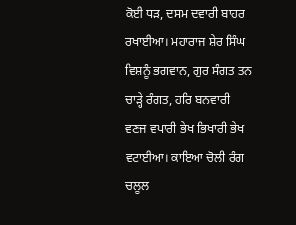ਕੋਈ ਧੜ, ਦਸਮ ਦਵਾਰੀ ਬਾਹਰ ਰਖਾਈਆ। ਮਹਾਰਾਜ ਸ਼ੇਰ ਸਿੰਘ ਵਿਸ਼ਨੂੰ ਭਗਵਾਨ, ਗੁਰ ਸੰਗਤ ਤਨ ਚਾੜ੍ਹੇ ਰੰਗਤ, ਹਰਿ ਬਨਵਾਰੀ ਵਣਜ ਵਪਾਰੀ ਭੇਖ ਭਿਖਾਰੀ ਭੇਖ ਵਟਾਈਆ। ਕਾਇਆ ਚੋਲੀ ਰੰਗ ਚਲੂਲ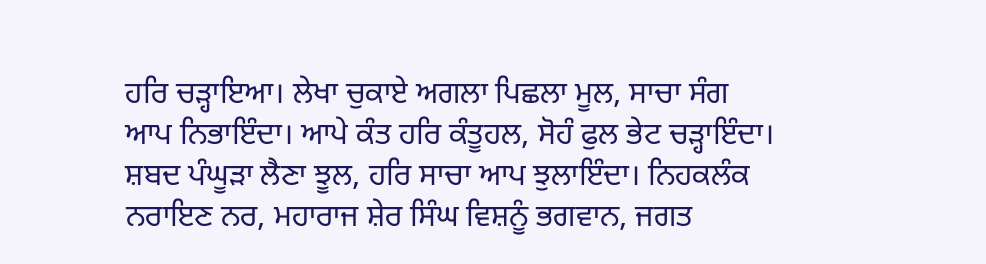ਹਰਿ ਚੜ੍ਹਾਇਆ। ਲੇਖਾ ਚੁਕਾਏ ਅਗਲਾ ਪਿਛਲਾ ਮੂਲ, ਸਾਚਾ ਸੰਗ ਆਪ ਨਿਭਾਇੰਦਾ। ਆਪੇ ਕੰਤ ਹਰਿ ਕੰਤੂਹਲ, ਸੋਹੰ ਫੁਲ ਭੇਟ ਚੜ੍ਹਾਇੰਦਾ। ਸ਼ਬਦ ਪੰਘੂੜਾ ਲੈਣਾ ਝੂਲ, ਹਰਿ ਸਾਚਾ ਆਪ ਝੁਲਾਇੰਦਾ। ਨਿਹਕਲੰਕ ਨਰਾਇਣ ਨਰ, ਮਹਾਰਾਜ ਸ਼ੇਰ ਸਿੰਘ ਵਿਸ਼ਨੂੰ ਭਗਵਾਨ, ਜਗਤ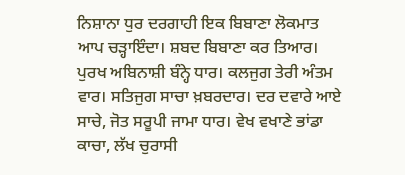ਨਿਸ਼ਾਨਾ ਧੁਰ ਦਰਗਾਹੀ ਇਕ ਬਿਬਾਣਾ ਲੋਕਮਾਤ ਆਪ ਚੜ੍ਹਾਇੰਦਾ। ਸ਼ਬਦ ਬਿਬਾਣਾ ਕਰ ਤਿਆਰ। ਪੁਰਖ ਅਬਿਨਾਸ਼ੀ ਬੰਨ੍ਹੇ ਧਾਰ। ਕਲਜੁਗ ਤੇਰੀ ਅੰਤਮ ਵਾਰ। ਸਤਿਜੁਗ ਸਾਚਾ ਖ਼ਬਰਦਾਰ। ਦਰ ਦਵਾਰੇ ਆਏ ਸਾਚੇ, ਜੋਤ ਸਰੂਪੀ ਜਾਮਾ ਧਾਰ। ਵੇਖ ਵਖਾਣੇ ਭਾਂਡਾ ਕਾਚਾ, ਲੱਖ ਚੁਰਾਸੀ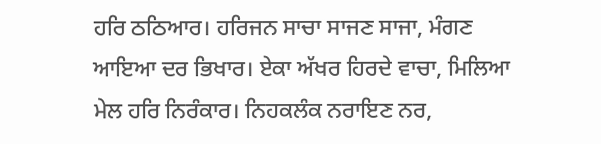ਹਰਿ ਠਠਿਆਰ। ਹਰਿਜਨ ਸਾਚਾ ਸਾਜਣ ਸਾਜਾ, ਮੰਗਣ ਆਇਆ ਦਰ ਭਿਖਾਰ। ਏਕਾ ਅੱਖਰ ਹਿਰਦੇ ਵਾਚਾ, ਮਿਲਿਆ ਮੇਲ ਹਰਿ ਨਿਰੰਕਾਰ। ਨਿਹਕਲੰਕ ਨਰਾਇਣ ਨਰ,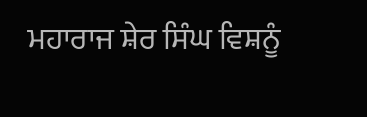ਮਹਾਰਾਜ ਸ਼ੇਰ ਸਿੰਘ ਵਿਸ਼ਨੂੰ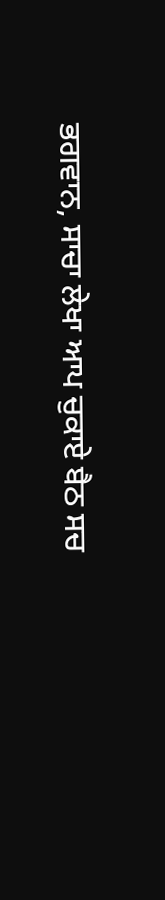ਭਗਵਾਨ, ਸਾਚਾ ਲੇਖਾ ਆਪ ਚੁਕਾਏ ਬੈਠ ਸਚ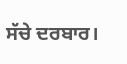ਸੱਚੇ ਦਰਬਾਰ।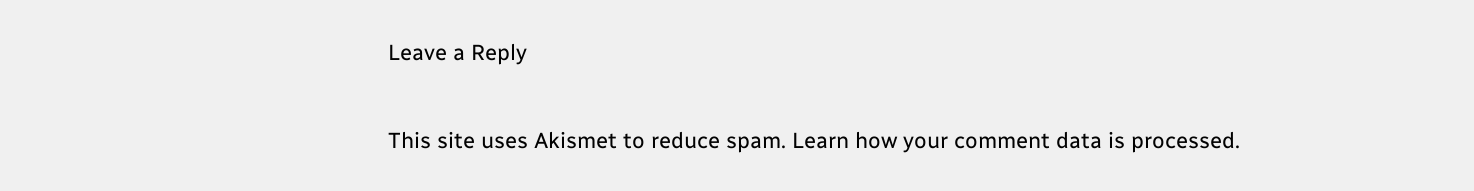Leave a Reply

This site uses Akismet to reduce spam. Learn how your comment data is processed.